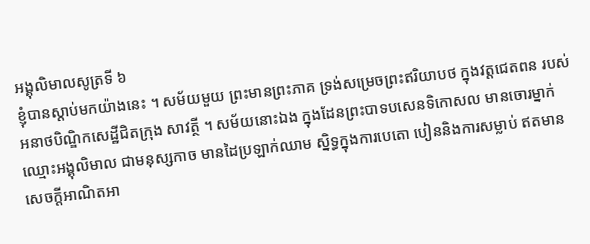អង្គុលិមាលសូត្រទី ៦
ខ្ញុំបានស្តាប់មកយ៉ាងនេះ ។ សម័យមួយ ព្រះមានព្រះភាគ ទ្រង់សម្រេចព្រះឥរិយាបថ ក្នុងវត្តជេតពន របស់អនាថបិណ្ឌិកសេដ្ឋីជិតក្រុង សាវត្ថី ។ សម័យនោះឯង ក្នុងដែនព្រះបាទបសេនទិកោសល មានចោរម្នាក់ ឈ្មោះអង្គុលិមាល ជាមនុស្សកាច មានដៃប្រឡាក់ឈាម ស្និទ្ធក្នុងការបេតោ បៀននិងការសម្លាប់ ឥតមានសេចក្តីអាណិតអា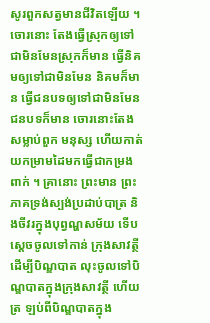សូរពួកសត្វមានជីវិតឡើយ ។ ចោរនោះ តែងធ្វើស្រុកឲ្យទៅជាមិនមែនស្រុកក៏មាន ធ្វើនិគមឲ្យទៅជាមិនមែន និគមក៏មាន ធ្វើជនបទឲ្យទៅជាមិនមែនជនបទក៏មាន ចោរនោះតែងសម្លាប់ពួក មនុស្ស ហើយកាត់យកម្រាមដៃមកធ្វើជាកម្រងពាក់ ។ គ្រានោះ ព្រះមាន ព្រះភាគទ្រង់ស្បង់ប្រដាប់បាត្រ និងចីវរក្នុងបុព្វណ្ហសម័យ ទើបស្តេចចូលទៅកាន់ ក្រុងសាវត្ថី ដើម្បីបិណ្ឌបាត លុះចូលទៅបិណ្ឌបាតក្នុងក្រុងសាវត្ថី ហើយត្រ ឡប់ពីបិណ្ឌបាតក្នុង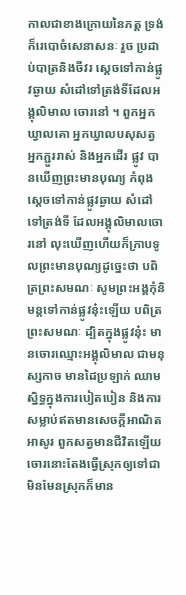កាលជាខាងក្រោយនៃភត្ត ទ្រង់ក៏រេបោចំសេនាសនៈ រួច ប្រដាប់បាត្រនិងចីវរ ស្តេចទៅកាន់ផ្លូវឆ្ងាយ សំដៅទៅត្រង់ទីដែលអង្គុលិមាល ចោរនៅ ។ ពួកអ្នកឃ្វាលគោ អ្នកឃ្វាលបសុសត្វ អ្នកភ្ជួររាស់ និងអ្នកដើរ ផ្លូវ បានឃើញព្រះមានបុណ្យ កំពុងស្តេចទៅកាន់ផ្លូវឆ្ងាយ សំដៅទៅត្រង់ទី ដែលអង្គុលិមាលចោរនៅ លុះឃើញហើយក៏ក្រាបទូលព្រះមានបុណ្យដូច្នេះថា បពិត្រព្រះសមណៈ សូមព្រះអង្គកុំនិមន្តទៅកាន់ផ្លូវនុ៎ះឡើយ បពិត្រព្រះសមណៈ ដ្បិតក្នុងផ្លូវនុ៎ះ មានចោរឈ្មោះអង្គុលិមាល ជាមនុស្សកាច មានដៃប្រឡាក់ ឈាម ស្និទ្ធក្នុងការបៀតបៀន និងការសម្លាប់ឥតមានសេចក្តីអាណិតអាសូរ ពួកសត្វមានជីវិតឡើយ ចោរនោះតែងធ្វើស្រុកឲ្យទៅជា មិនមែនស្រុកក៏មាន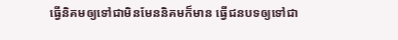ធ្វើនិគមឲ្យទៅជាមិនមែននិគមក៏មាន ធ្វើជនបទឲ្យទៅជា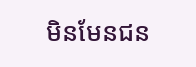មិនមែនជន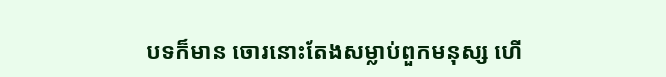បទក៏មាន ចោរនោះតែងសម្លាប់ពួកមនុស្ស ហើ